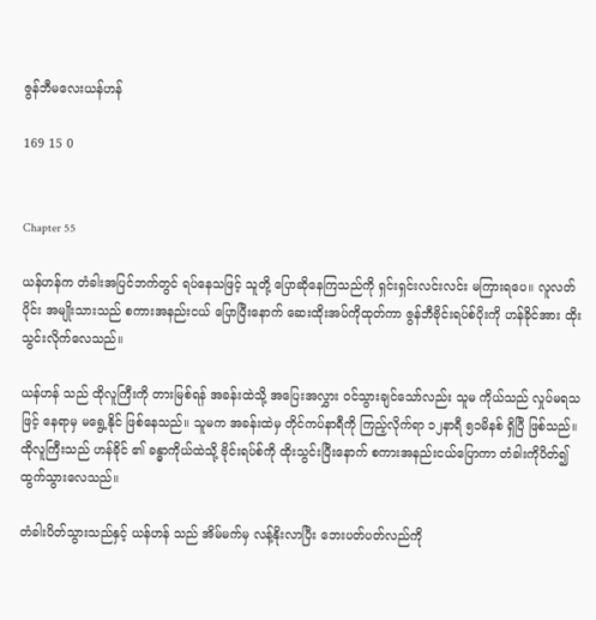ဇွန်ဘီမလေးယန်ဟန်

169 15 0


Chapter 55

ယန်ဟန်က တံခါးအပြင်ဘက်တွင် ရပ်နေသဖြင့် သူတို့ ပြောဆိုနေကြသည်ကို ရှင်းရှင်းလင်းလင်း မကြားရပေ။ လူလတ်ပိုင်း အမျိုးသားသည် စကားအနည်းငယ် ပြောပြီးနောက် ဆေးထိုးအပ်ကိုထုတ်ကာ ဇွန်ဘီဗိုင်းရပ်စ်ပိုးကို ဟန်ခိုင်အား ထိုးသွင်းလိုက်လေသည်။

ယန်ဟန် သည် ထိုလူကြီးကို တားမြစ်ရန် အခန်းထဲသို့ အပြေးအလွှား ဝင်သွားချင်သော်လည်း သူမ ကိုယ်သည် လှုပ်မရသဖြင့် နေရာမှ မရွေ့နိုင် ဖြစ်နေသည်။ သူမက အခန်းထဲမှ တိုင်ကပ်နာရီကို ကြည့်လိုက်ရာ ၁၂နာရီ ၅၁မိနစ် ရှိပြီ ဖြစ်သည်။ ထိုလူကြီးသည် ဟန်ခိုင် ၏ ခန္ဓာကိုယ်ထဲသို့ ဗိုင်းရပ်စ်ကို ထိုးသွင်းပြီးနောက် စကားအနည်းငယ်ပြောကာ တံခါးကိုပိတ်၍ ထွက်သွားလေသည်။

တံခါးပိတ်သွားသည်နှင့် ယန်ဟန် သည် အိမ်မက်မှ လန့်နိုးလာပြီး ဘေးပတ်ပတ်လည်ကို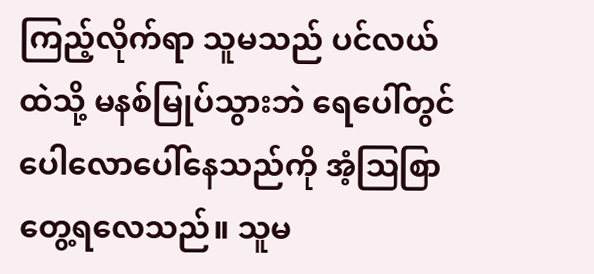ကြည့်လိုက်ရာ သူမသည် ပင်လယ်ထဲသို့ မနစ်မြုပ်သွားဘဲ ရေပေါ်တွင် ပေါလောပေါ်နေသည်ကို အံ့ဩစြာ တွေ့ရလေသည်။ သူမ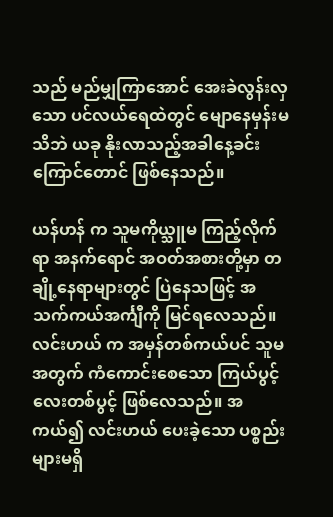သည် မည်မျှကြာအောင် အေးခဲလွန်းလှသော ပင်လယ်ရေထဲတွင် မျောနေမှန်းမသိဘဲ ယခု နိုးလာသည့်အခါနေ့ခင်းကြောင်တောင် ဖြစ်နေသည်။

ယန်ဟန် က သူမကိုယ္သူမ ကြည့်လိုက်ရာ အနက်ရောင် အဝတ်အစားတို့မှာ တချို့နေရာများတွင် ပြဲနေသဖြင့် အသက်ကယ်အင်္ကျီကို မြင်ရလေသည်။ လင်းဟယ် က အမှန်တစ်ကယ်ပင် သူမအတွက် ကံကောင်းစေသော ကြယ်ပွင့်လေးတစ်ပွင့် ဖြစ်လေသည်။ အကယ်၍ လင်းဟယ် ပေးခဲ့သော ပစ္စည်းများမရှိ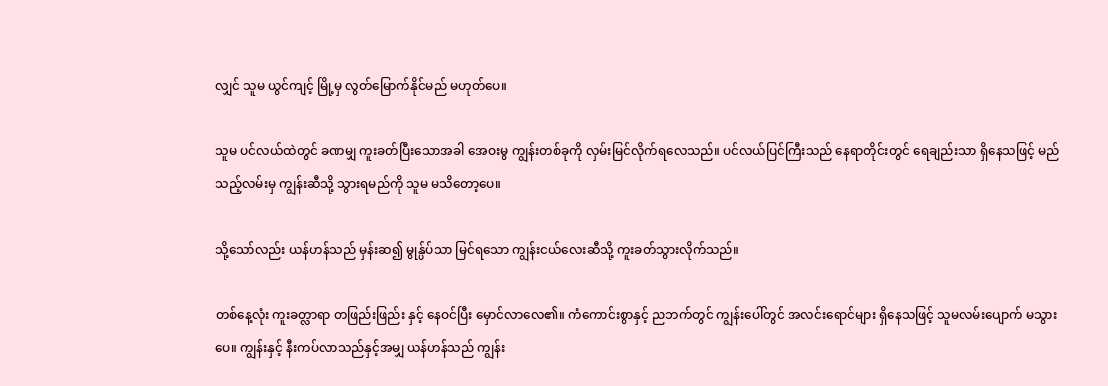လျှင် သူမ ယွင်ကျင့် မြို့မှ လွတ်မြောက်နိုင်မည် မဟုတ်ပေ။

သူမ ပင်လယ်ထဲတွင် ခဏမျှ ကူးခတ်ပြီးသောအခါ အေဝးမွ ကျွန်းတစ်ခုကို လှမ်းမြင်လိုက်ရလေသည်။ ပင်လယ်ပြင်ကြီးသည် နေရာတိုင်းတွင် ရေချည်းသာ ရှိနေသဖြင့် မည်သည့်လမ်းမှ ကျွန်းဆီသို့ သွားရမည်ကို သူမ မသိတော့ပေ။

သို့သော်လည်း ယန်ဟန်သည် မှန်းဆ၍ မွုန္ပ်ပ်သာ မြင်ရသော ကျွန်းငယ်လေးဆီသို့ ကူးခတ်သွားလိုက်သည်။

တစ်နေ့လုံး ကူးခတ္လာရာ တဖြည်းဖြည်း နှင့် နေဝင်ပြီး မှောင်လာလေ၏။ ကံကောင်းစွာနှင့် ညဘက်တွင် ကျွန်းပေါ်တွင် အလင်းရောင်များ ရှိနေသဖြင့် သူမလမ်းပျောက် မသွားပေ။ ကျွန်းနှင့် နီးကပ်လာသည်နှင့်အမျှ ယန်ဟန်သည် ကျွန်း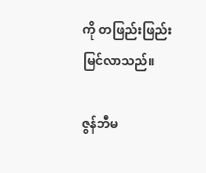ကို တဖြည်းဖြည်းမြင်လာသည်။

ဇွန်ဘီမ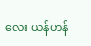လေး ယန်ဟန်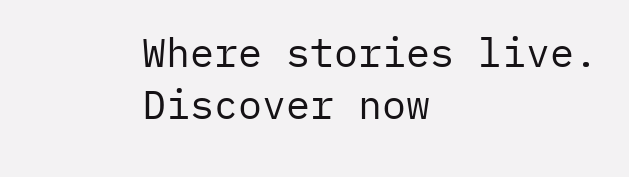Where stories live. Discover now